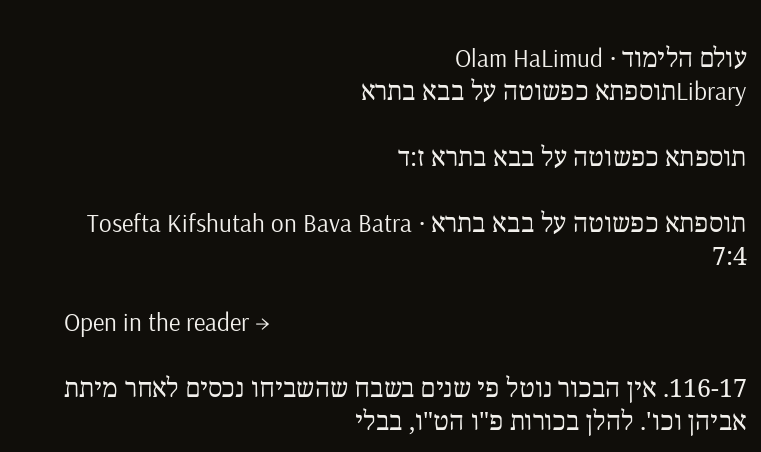עולם הלימוד · Olam HaLimud
Libraryתוספתא כפשוטה על בבא בתרא

תוספתא כפשוטה על בבא בתרא ז:ד

תוספתא כפשוטה על בבא בתרא · Tosefta Kifshutah on Bava Batra 7:4

Open in the reader →

116-17. אין הבכור נוטל פי שנים בשבח שהשביחו נכסים לאחר מיתת אביהן וכו'. להלן בכורות פ"ו הט"ו, בבלי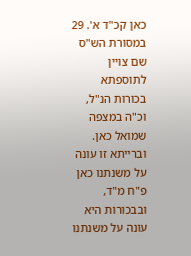כאן קכ"ד א'. 29 במסורת הש"ס שם צויין לתוספתא בכורות הנ"ל, וכ"ה במצפה שמואל כאן. וברייתא זו עונה על משנתנו כאן פ"ח מ"ד, ובבכורות היא עונה על משנתנו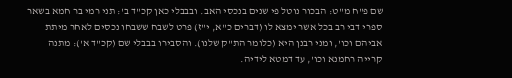שם פ"ח מ"ט: הבכור נוטל פי שנים בנכסי האב. ובבבלי כאן קכ"ד ב': תני רמי בר חמא בשאר ספרי דבי רב בכל אשר ימצא לו (דברים כ"א, י"ז) פרט לשבח ששבחו נכסים לאחר מיתת אביהם וכו', ומני רבנן היא (כלומר הת"ק שלנו). והסבירו בבבלי שם (קכ"ד א'): מתנה קרייה רחמנא וכו', עד דמטא לידיה.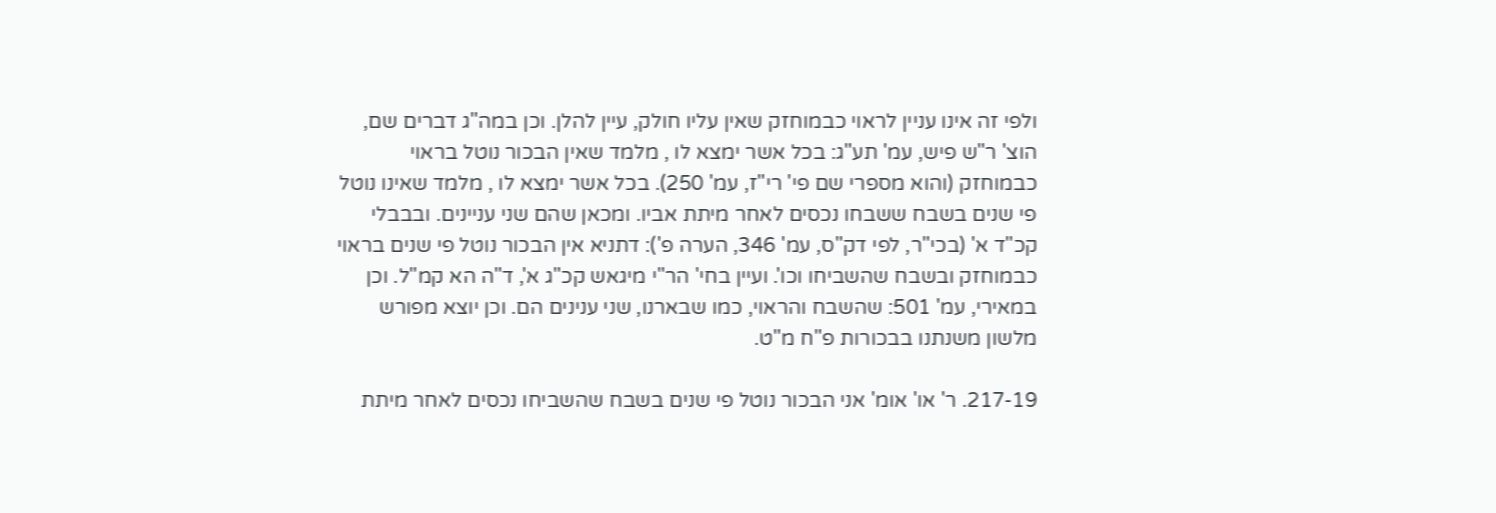ולפי זה אינו עניין לראוי כבמוחזק שאין עליו חולק, עיין להלן. וכן במה"ג דברים שם, הוצ' ר"ש פיש, עמ' תע"ג: בכל אשר ימצא לו , מלמד שאין הבכור נוטל בראוי כבמוחזק (והוא מספרי שם פי' רי"ז, עמ' 250). בכל אשר ימצא לו , מלמד שאינו נוטל פי שנים בשבח ששבחו נכסים לאחר מיתת אביו. ומכאן שהם שני עניינים. ובבבלי קכ"ד א' (בכי"ר, לפי דק"ס, עמ' 346, הערה פ'): דתניא אין הבכור נוטל פי שנים בראוי כבמוחזק ובשבח שהשביחו וכו'. ועיין בחי' הר"י מיגאש קכ"ג א', ד"ה הא קמ"ל. וכן במאירי, עמ' 501: שהשבח והראוי, כמו שבארנו, שני ענינים הם. וכן יוצא מפורש מלשון משנתנו בבכורות פ"ח מ"ט.

217-19. ר' או' אומ' אני הבכור נוטל פי שנים בשבח שהשביחו נכסים לאחר מיתת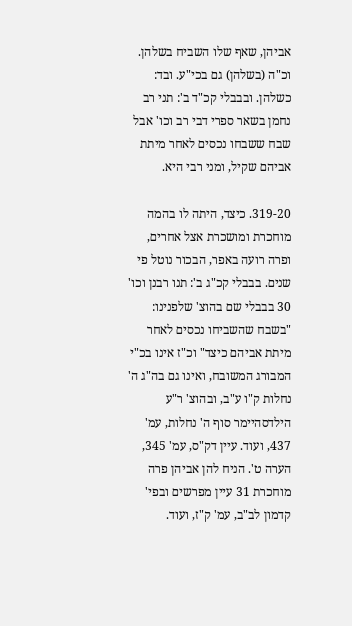אביהן, שאף שלו השביח בשלהן. וכ"ה (בשלהן) גם בכי"ע. ובד: כשלהן. ובבבלי קכ"ד ב': תני רב נחמן בשאר ספרי דבי רב וכו' אבל שבח ששבחו נכסים לאחר מיתת אביהם שקיל, ומני רבי היא.

319-20. כיצד, היתה לו בהמה מוחכרת ומושכרת אצל אחרים, ופרה רועה באפר, הבכור נוטל פי שנים. בבבלי קכ"ג ב': תנו רבנן וכו' 30 בבבלי שם בהוצ' שלפנינו: "בשבח שהשביחו נכסים לאחר מיתת אביהם כיצד" וכ"ז אינו בכ"י המבורג המשובח, ואינו גם בה"ג ה' נחלות ק"ו ע"ב, ובהוצ' ר"ע הילדסהיימר סוף ה' נחלות, עמ' 437, ועוד. עיין דק"ס, עמ' 345, הערה ט'. הניח להן אביהן פרה מוחכרת 31 עיין מפרשים ובפי' קדמון לב"ב, עמ' ק"ז, ועוד.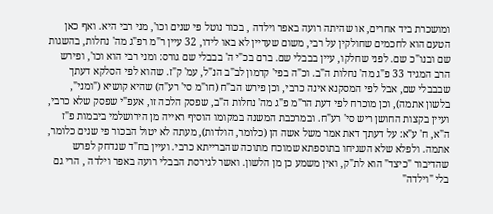ומושכרת ביד אחרים, או שהיתה רועה באפר וילדה , בכור נוטל פי שנים וכו', מני רבי היא. ואף כאן הטעם הוא לחכמים שחולקין על רבי, משום שעדיין לא באו לידו, 32 עיין ר"מ רפ"ג מה' נחלות, בהשגות שם ובנו"כ שם. לפני שחלקו, עיין בבבלי שם. ברם בכ"י ה' בבבלי שם גורס: ומני רבי הוא וכו', ופירש הרב המגיד 33 פ"ג מה' נחלות ה"ב. וכ"ה בפי' קדמון לב"ב הנ"ל, עמ' ק"ז. שהוא לפי הסלקא דעתך שבבבלי שם, אבל לפי המסקנא אינה כרבי, וכן פירש הב"ח (חו"מ סי' רע"ה) שהיא קושיא ("ומני", בלשון אתמה), וכן מוכרח לפי דעת הר"מ פ"ג מה' נחלות ה"ב, שפסק הלכה זו, אעפ"י שפסק שלא כרבי, ועיין בקצות החושן ריש סי' רע"ח. ובמרכבת המשנה במקומו הוסיף ראייה מן הירושלמי ביבמות פ"ז ה"א, ח' ע"א: על דעתך דאת אמר משל אשה הן (כלומר, הולדות), מעתה לא יטול הבכור פי שנים כלומר, אתמה. ולפלא שלא השגיחו בתוספתא שמוכח מתוכה שהברייתא כרבי. ועיין בח"ד שנדחק לפרש שהדיבור "כיצד" הוא לת"ק, ואין משמע כן מן הלשון. ואשר לגירסת הבבלי רועה באפר וילדה , הרי גם בלי "וילדה"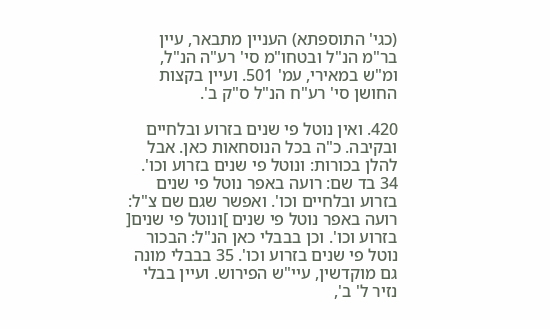(כגי' התוספתא) העניין מתבאר, עיין בר"מ הנ"ל ובטחו"מ סי' רע"ה הנ"ל, ומ"ש במאירי, עמ' 501. ועיין בקצות החושן סי' רע"ח הנ"ל ס"ק ב'.

420. ואין נוטל פי שנים בזרוע ובלחיים ובקיבה. כ"ה בכל הנוסחאות כאן. אבל להלן בכורות: ונוטל פי שנים בזרוע וכו'. 34 בד שם: רועה באפר נוטל פי שנים בזרוע ובלחיים וכו'. ואפשר שגם שם צ"ל: רועה באפר נוטל פי שנים ]ונוטל פי שנים[ בזרוע וכו'. וכן בבבלי כאן הנ"ל: הבכור נוטל פי שנים בזרוע וכו'. 35 בבבלי מונה גם מוקדשין, עיי"ש הפירוש. ועיין בבלי נזיר ל' ב',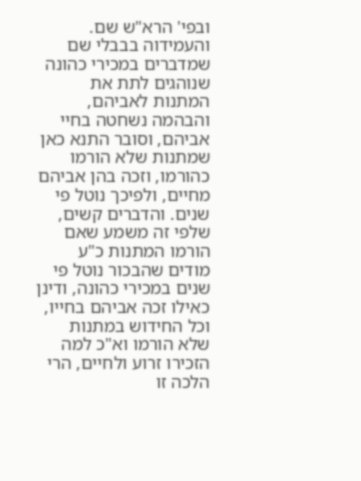ובפי' הרא"ש שם. והעמידוה בבבלי שם שמדברים במכירי כהונה שנוהגים לתת את המתנות לאביהם, והבהמה נשחטה בחיי אביהם, וסובר התנא כאן שמתנות שלא הורמו כהורמו, וזכה בהן אביהם מחיים, ולפיכך נוטל פי שנים. והדברים קשים, שלפי זה משמע שאם הורמו המתנות כ"ע מודים שהבכור נוטל פי שנים במכירי כהונה, ודינן כאילו זכה אביהם בחייו, וכל החידוש במתנות שלא הורמו וא"כ למה הזכירו זרוע ולחיים, הרי הלכה זו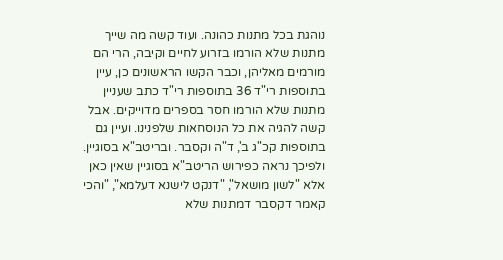נוהגת בכל מתנות כהונה. ועוד קשה מה שייך מתנות שלא הורמו בזרוע לחיים וקיבה, הרי הם מורמים מאליהן, וכבר הקשו הראשונים כן, עיין בתוספות רי"ד 36 בתוספות רי"ד כתב שעניין מתנות שלא הורמו חסר בספרים מדוייקים. אבל קשה להגיה את כל הנוסחאות שלפנינו. ועיין גם בתוספות קכ"ג ב', ד"ה וקסבר. ובריטב"א בסוגיין. ולפיכך נראה כפירוש הריטב"א בסוגיין שאין כאן אלא "לשון מושאל", "דנקט לישנא דעלמא", "והכי קאמר דקסבר דמתנות שלא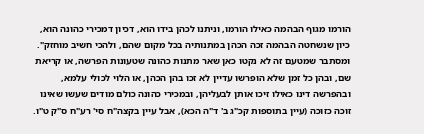הורמו מגוף הבהמה כאילו הורמו, וניתנו לכהן בידו הוא, דכיון דמכירי כהונה הוא, כיון שנשחטה הבהמה זכה הכהן במתנותיה בכל מקום שהם, ולהכי חשיב מוחזק". ומסתבר שמטעם זה לא נקטו כאן שאר מתנות כהונה שטעונות הפרשה, או קריאת שם, ובהן כל זמן שלא הופרשו עדיין לא זכו בהן הכהן, או הלוי לכולי עלמא, ובהפרשה דינו כאילו זיכו אותן לבעליהן, ובמכירי כהונה כולם מודים שעשו שאינו זוכה כזוכה (עיין בתוספות קכ"ג ב' ד"ה הכא), אבל עיין בקצה"ח סי' רע"ח ס"ק ט"ו.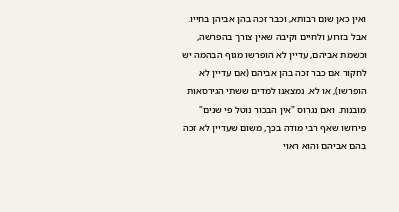ואין כאן שום רבותא, וכבר זכה בהן אביהן בחייו. אבל בזרוע ולחיים וקיבה שאין צורך בהפרשה, וכשמת אביהם, עדיין לא הופרשו מגוף הבהמה יש לחקור אם כבר זכה בהן אביהם (אם עדיין לא הופרשו), או לא. נמצאנו למדים ששתי הגירסאות מובנות. ואם נגרוס "אין הבכור נוטל פי שנים" פירושו שאף רבי מודה בכך, משום שעדיין לא זכה בהם אביהם והוא ראוי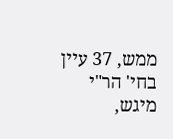ממש, 37 עיין בחי' הר"י מיגש,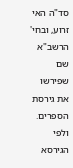סד"ה האי זרוע, ובחי' הרשב"א שם שפירשו את גירסת הספרים. ולפי הגירסא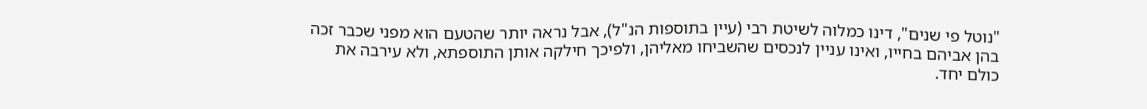"נוטל פי שנים", דינו כמלוה לשיטת רבי (עיין בתוספות הנ"ל), אבל נראה יותר שהטעם הוא מפני שכבר זכה בהן אביהם בחייו, ואינו עניין לנכסים שהשביחו מאליהן, ולפיכך חילקה אותן התוספתא, ולא עירבה את כולם יחד.